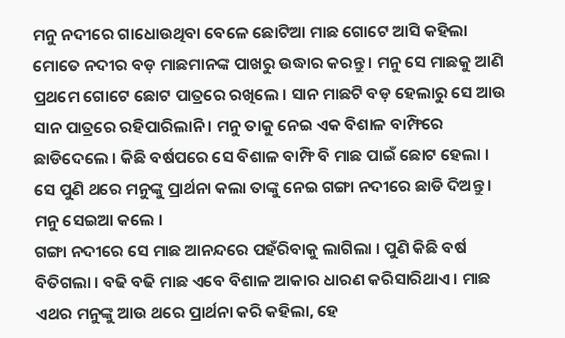ମନୁ ନଦୀରେ ଗାଧୋଉଥିବା ବେଳେ ଛୋଟିଆ ମାଛ ଗୋଟେ ଆସି କହିଲା ମୋତେ ନଦୀର ବଡ଼ ମାଛମାନଙ୍କ ପାଖରୁ ଉଦ୍ଧାର କରନ୍ତୁ । ମନୁ ସେ ମାଛକୁ ଆଣି ପ୍ରଥମେ ଗୋଟେ ଛୋଟ ପାତ୍ରରେ ରଖିଲେ । ସାନ ମାଛଟି ବଡ଼ ହେଲାରୁ ସେ ଆଉ ସାନ ପାତ୍ରରେ ରହିପାରିଲାନି । ମନୁ ତାକୁ ନେଇ ଏକ ବିଶାଳ ବାମ୍ଫିରେ ଛାଡିଦେଲେ । କିଛି ବର୍ଷପରେ ସେ ବିଶାଳ ବାମ୍ଫି ବି ମାଛ ପାଇଁ ଛୋଟ ହେଲା । ସେ ପୁଣି ଥରେ ମନୁଙ୍କୁ ପ୍ରାର୍ଥନା କଲା ତାଙ୍କୁ ନେଇ ଗଙ୍ଗା ନଦୀରେ ଛାଡି ଦିଅନ୍ତୁ । ମନୁ ସେଇଆ କଲେ ।
ଗଙ୍ଗା ନଦୀରେ ସେ ମାଛ ଆନନ୍ଦରେ ପହଁରିବାକୁ ଲାଗିଲା । ପୁଣି କିଛି ବର୍ଷ ବିତିଗଲା । ବଢି ବଢି ମାଛ ଏବେ ବିଶାଳ ଆକାର ଧାରଣ କରିସାରିଥାଏ । ମାଛ ଏଥର ମନୁଙ୍କୁ ଆଉ ଥରେ ପ୍ରାର୍ଥନା କରି କହିଲା, ହେ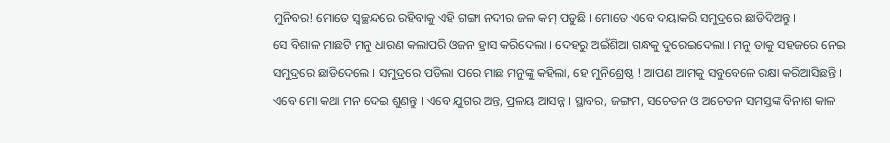ମୁନିବର! ମୋତେ ସ୍ୱଚ୍ଛନ୍ଦରେ ରହିବାକୁ ଏହି ଗଙ୍ଗା ନଦୀର ଜଳ କମ୍ ପଡୁଛି । ମୋତେ ଏବେ ଦୟାକରି ସମୁଦ୍ରରେ ଛାଡିଦିଅନ୍ତୁ ।
ସେ ବିଶାଳ ମାଛଟି ମନୁ ଧାରଣ କଲାପରି ଓଜନ ହ୍ରାସ କରିଦେଲା । ଦେହରୁ ଅଇଁଶିଆ ଗନ୍ଧକୁ ଦୁରେଇଦେଲା । ମନୁ ତାକୁ ସହଜରେ ନେଇ ସମୁଦ୍ରରେ ଛାଡିଦେଲେ । ସମୁଦ୍ରରେ ପଡିଲା ପରେ ମାଛ ମନୁଙ୍କୁ କହିଲା, ହେ ମୁନିଶ୍ରେଷ୍ଠ ! ଆପଣ ଆମକୁ ସବୁବେଳେ ରକ୍ଷା କରିଆସିଛନ୍ତି । ଏବେ ମୋ କଥା ମନ ଦେଇ ଶୁଣନ୍ତୁ । ଏବେ ଯୁଗର ଅନ୍ତ, ପ୍ରଳୟ ଆସନ୍ନ । ସ୍ଥାବର, ଜଙ୍ଗମ, ସଚେତନ ଓ ଅଚେତନ ସମସ୍ତଙ୍କ ବିନାଶ କାଳ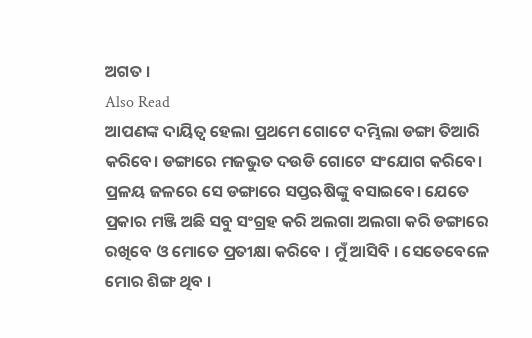ଅଗତ ।
Also Read
ଆପଣଙ୍କ ଦାୟିତ୍ୱ ହେଲା ପ୍ରଥମେ ଗୋଟେ ଦମ୍ଭିଲା ଡଙ୍ଗା ତିଆରି କରିବେ। ଡଙ୍ଗାରେ ମଜଭୁତ ଦଉଡି ଗୋଟେ ସଂଯୋଗ କରିବେ। ପ୍ରଳୟ ଜଳରେ ସେ ଡଙ୍ଗାରେ ସପ୍ତଋଷିଙ୍କୁ ବସାଇବେ। ଯେତେ ପ୍ରକାର ମଞ୍ଜି ଅଛି ସବୁ ସଂଗ୍ରହ କରି ଅଲଗା ଅଲଗା କରି ଡଙ୍ଗାରେ ରଖିବେ ଓ ମୋତେ ପ୍ରତୀକ୍ଷା କରିବେ । ମୁଁ ଆସିବି । ସେତେବେଳେ ମୋର ଶିଙ୍ଗ ଥିବ ।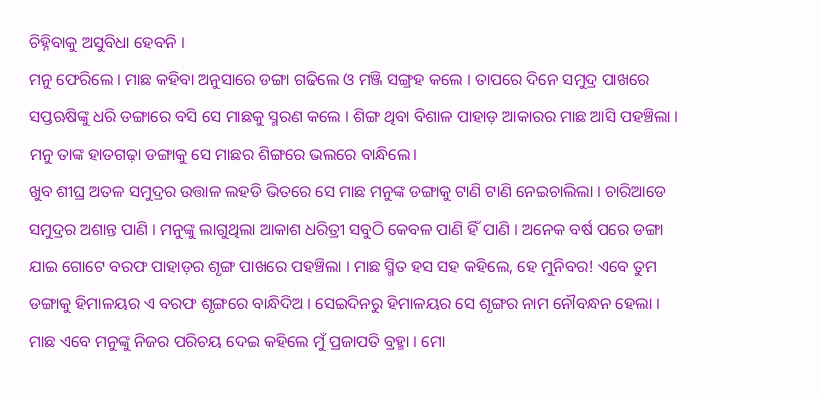ଚିହ୍ନିବାକୁ ଅସୁବିଧା ହେବନି ।
ମନୁ ଫେରିଲେ । ମାଛ କହିବା ଅନୁସାରେ ଡଙ୍ଗା ଗଢିଲେ ଓ ମଞ୍ଜି ସଙ୍ଗ୍ରହ କଲେ । ତାପରେ ଦିନେ ସମୁଦ୍ର ପାଖରେ ସପ୍ତଋଷିଙ୍କୁ ଧରି ଡଙ୍ଗାରେ ବସି ସେ ମାଛକୁ ସ୍ମରଣ କଲେ । ଶିଙ୍ଗ ଥିବା ବିଶାଳ ପାହାଡ଼ ଆକାରର ମାଛ ଆସି ପହଞ୍ଚିଲା । ମନୁ ତାଙ୍କ ହାତଗଢ଼ା ଡଙ୍ଗାକୁ ସେ ମାଛର ଶିଙ୍ଗରେ ଭଲରେ ବାନ୍ଧିଲେ।
ଖୁବ ଶୀଘ୍ର ଅତଳ ସମୁଦ୍ରର ଉତ୍ତାଳ ଲହଡି ଭିତରେ ସେ ମାଛ ମନୁଙ୍କ ଡଙ୍ଗାକୁ ଟାଣି ଟାଣି ନେଇଚାଲିଲା । ଚାରିଆଡେ ସମୁଦ୍ରର ଅଶାନ୍ତ ପାଣି । ମନୁଙ୍କୁ ଲାଗୁଥିଲା ଆକାଶ ଧରିତ୍ରୀ ସବୁଠି କେବଳ ପାଣି ହିଁ ପାଣି । ଅନେକ ବର୍ଷ ପରେ ଡଙ୍ଗା ଯାଇ ଗୋଟେ ବରଫ ପାହାଡ଼ର ଶୃଙ୍ଗ ପାଖରେ ପହଞ୍ଚିଲା । ମାଛ ସ୍ମିତ ହସ ସହ କହିଲେ, ହେ ମୁନିବର! ଏବେ ତୁମ ଡଙ୍ଗାକୁ ହିମାଳୟର ଏ ବରଫ ଶୃଙ୍ଗରେ ବାନ୍ଧିଦିଅ । ସେଇଦିନରୁ ହିମାଳୟର ସେ ଶୃଙ୍ଗର ନାମ ନୌବନ୍ଧନ ହେଲା ।
ମାଛ ଏବେ ମନୁଙ୍କୁ ନିଜର ପରିଚୟ ଦେଇ କହିଲେ ମୁଁ ପ୍ରଜାପତି ବ୍ରହ୍ମା । ମୋ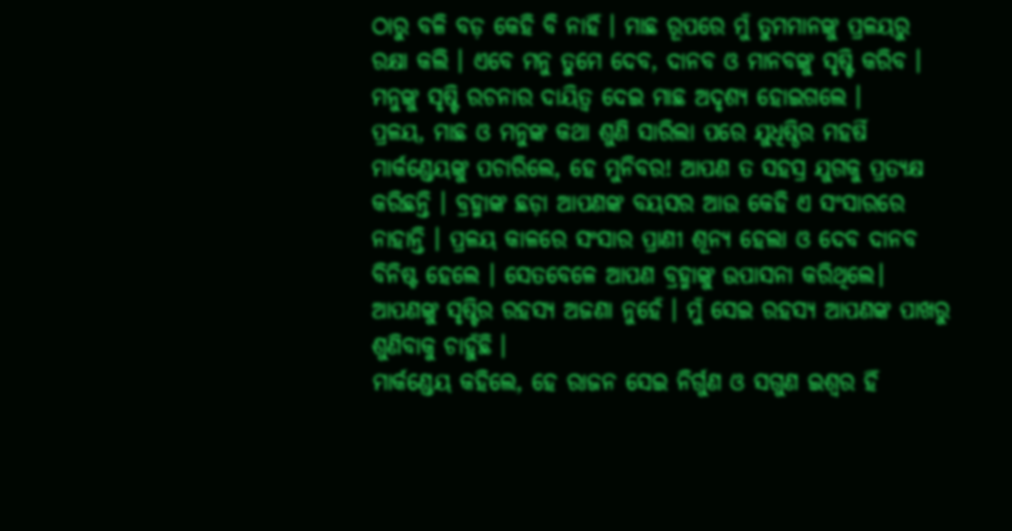ଠାରୁ ବଳି ବଡ଼ କେହି ବି ନାହିଁ । ମାଛ ରୂପରେ ମୁଁ ତୁମମାନଙ୍କୁ ପ୍ରଳୟରୁ ରକ୍ଷା କଲି । ଏବେ ମନୁ ତୁମେ ଦେବ, ଦାନବ ଓ ମାନବଙ୍କୁ ସୃଷ୍ଟି କରିବ । ମନୁଙ୍କୁ ସୃଷ୍ଟି ରଚନାର ଦାୟିତ୍ୱ ଦେଇ ମାଛ ଅଦୃଶ୍ୟ ହୋଇଗଲେ ।
ପ୍ରଳୟ, ମାଛ ଓ ମନୁଙ୍କ କଥା ଶୁଣି ସାରିଲା ପରେ ଯୁଧିଷ୍ଠିର ମହର୍ଷି ମାର୍କଣ୍ଡେୟଙ୍କୁ ପଚାରିଲେ, ହେ ମୁନିବର! ଆପଣ ତ ସହସ୍ର ଯୁଗକୁ ପ୍ରତ୍ୟକ୍ଷ କରିଛନ୍ତି । ବ୍ରହ୍ମାଙ୍କ ଛଡ଼ା ଆପଣଙ୍କ ବୟସର ଆଉ କେହି ଏ ସଂସାରରେ ନାହାନ୍ତି । ପ୍ରଳୟ କାଳରେ ସଂସାର ପ୍ରାଣୀ ଶୂନ୍ୟ ହେଲା ଓ ଦେବ ଦାନବ ବିନିଷ୍ଟ ହେଲେ । ସେତବେଳେ ଆପଣ ବ୍ରହ୍ମାଙ୍କୁ ଉପାସନା କରିଥିଲେ। ଆପଣଙ୍କୁ ସୃଷ୍ଟିର ରହସ୍ୟ ଅଜଣା ନୁହେଁ । ମୁଁ ସେଇ ରହସ୍ୟ ଆପଣଙ୍କ ପାଖରୁ ଶୁଣିବାକୁ ଚାହୁଁଛି ।
ମାର୍କଣ୍ଡେୟ କହିଲେ, ହେ ରାଜନ ସେଇ ନିର୍ଗୁଣ ଓ ସଗୁଣ ଇଶ୍ୱର ହିଁ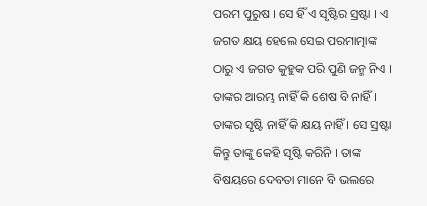ପରମ ପୁରୁଷ । ସେ ହିଁ ଏ ସୃଷ୍ଟିର ସ୍ରଷ୍ଟା । ଏ ଜଗତ କ୍ଷୟ ହେଲେ ସେଇ ପରମାତ୍ମାଙ୍କ ଠାରୁ ଏ ଜଗତ କୁହୁକ ପରି ପୁଣି ଜନ୍ମ ନିଏ । ତାଙ୍କର ଆରମ୍ଭ ନାହିଁ କି ଶେଷ ବି ନାହିଁ । ତାଙ୍କର ସୃଷ୍ଟି ନାହିଁ କି କ୍ଷୟ ନାହିଁ । ସେ ସ୍ରଷ୍ଟା କିନ୍ତୁ ତାଙ୍କୁ କେହି ସୃଷ୍ଟି କରିନି । ତାଙ୍କ ବିଷୟରେ ଦେବତା ମାନେ ବି ଭଲରେ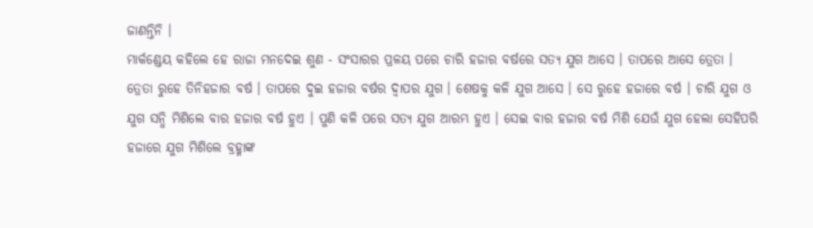ଜାଣନ୍ତିନି ।
ମାର୍କଣ୍ଡେୟ କହିଲେ ହେ ରାଜା ମନଦେଇ ଶୁଣ - ସଂସାରର ପ୍ରଳୟ ପରେ ଚାରି ହଜାର ବର୍ଷରେ ସତ୍ୟ ଯୁଗ ଆସେ । ତାପରେ ଆସେ ତ୍ରେତା । ତ୍ରେତା ରୁହେ ତିନିହଜାର ବର୍ଷ । ତାପରେ ଦୁଇ ହଜାର ବର୍ଷର ଦ୍ୱାପର ଯୁଗ । ଶେଷକୁ କଳି ଯୁଗ ଆସେ । ସେ ରୁହେ ହଜାରେ ବର୍ଷ । ଚାରି ଯୁଗ ଓ ଯୁଗ ସନ୍ଧି ମିଶିଲେ ବାର ହଜାର ବର୍ଷ ହୁଏ । ପୁଣି କଳି ପରେ ସତ୍ୟ ଯୁଗ ଆରମ୍ଭ ହୁଏ । ସେଇ ବାର ହଜାର ବର୍ଷ ମିଶି ଯେଉଁ ଯୁଗ ହେଲା ସେହିପରି ହଜାରେ ଯୁଗ ମିଶିଲେ ବ୍ରହ୍ମାଙ୍କ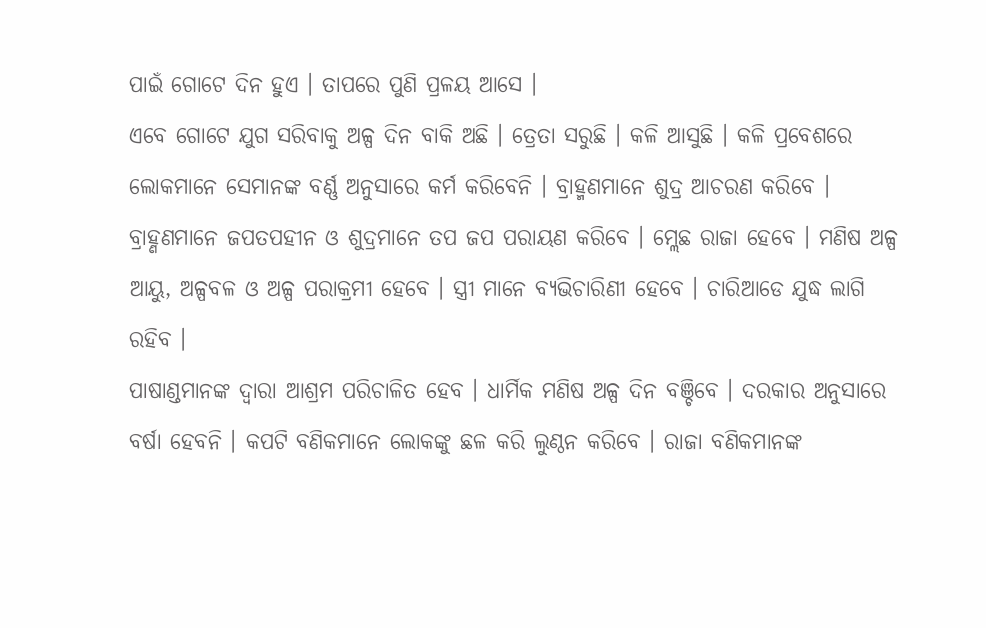ପାଇଁ ଗୋଟେ ଦିନ ହୁଏ । ତାପରେ ପୁଣି ପ୍ରଳୟ ଆସେ ।
ଏବେ ଗୋଟେ ଯୁଗ ସରିବାକୁ ଅଳ୍ପ ଦିନ ବାକି ଅଛି । ତ୍ରେତା ସରୁଛି । କଳି ଆସୁଛି । କଳି ପ୍ରବେଶରେ ଲୋକମାନେ ସେମାନଙ୍କ ବର୍ଣ୍ଣ ଅନୁସାରେ କର୍ମ କରିବେନି । ବ୍ରାହ୍ମଣମାନେ ଶୁଦ୍ର ଆଚରଣ କରିବେ । ବ୍ରାହ୍ଣଣମାନେ ଜପତପହୀନ ଓ ଶୁଦ୍ରମାନେ ତପ ଜପ ପରାୟଣ କରିବେ । ମ୍ଲେଛ ରାଜା ହେବେ । ମଣିଷ ଅଳ୍ପ ଆୟୁ, ଅଳ୍ପବଳ ଓ ଅଳ୍ପ ପରାକ୍ରମୀ ହେବେ । ସ୍ତ୍ରୀ ମାନେ ବ୍ୟଭିଚାରିଣୀ ହେବେ । ଚାରିଆଡେ ଯୁଦ୍ଧ ଲାଗି ରହିବ ।
ପାଷାଣ୍ଡମାନଙ୍କ ଦ୍ୱାରା ଆଶ୍ରମ ପରିଚାଳିତ ହେବ । ଧାର୍ମିକ ମଣିଷ ଅଳ୍ପ ଦିନ ବଞ୍ଚିବେ । ଦରକାର ଅନୁସାରେ ବର୍ଷା ହେବନି । କପଟି ବଣିକମାନେ ଲୋକଙ୍କୁ ଛଳ କରି ଲୁଣ୍ଠନ କରିବେ । ରାଜା ବଣିକମାନଙ୍କ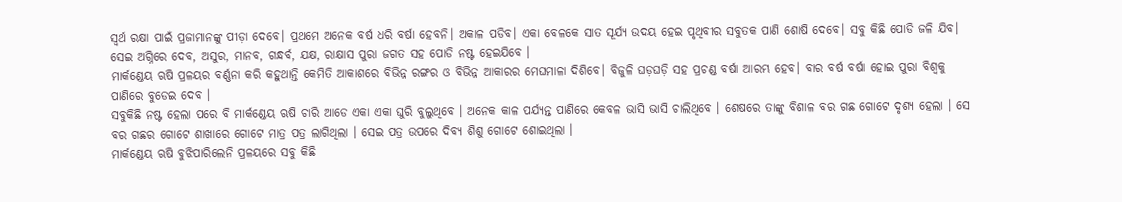ସ୍ୱର୍ଥ ରକ୍ଷା ପାଇଁ ପ୍ରଜାମାନଙ୍କୁ ପୀଡ଼ା ଦେବେ। ପ୍ରଥମେ ଅନେକ ବର୍ଷ ଧରି ବର୍ଷା ହେବନି। ଅକାଳ ପଡିବ। ଏକା ବେଳକେ ସାତ ସୂର୍ଯ୍ୟ ଉଦୟ ହେଇ ପୃଥିବୀର ସବୁତକ ପାଣି ଶୋଷି ଦେବେ। ସବୁ କିଛି ପୋଡି ଜଳି ଯିବ। ସେଇ ଅଗ୍ନିରେ ଦେବ, ଅସୁର, ମାନବ, ଗନ୍ଧର୍ବ, ଯକ୍ଷ, ରାକ୍ଷାସ ପୁରା ଜଗତ ସହ ପୋଡି ନଷ୍ଟ ହେଇଯିବେ ।
ମାର୍କଣ୍ଡେୟ ଋଷି ପ୍ରଳୟର ବର୍ଣ୍ଣନା କରି କହୁଥାନ୍ତି କେମିତି ଆକାଶରେ ବିଭିନ୍ନ ରଙ୍ଗର ଓ ବିଭିନ୍ନ ଆକାରର ମେଘମାଳା ଦିଶିବେ। ବିଜୁଳି ଘଡ଼ଘଡ଼ି ସହ ପ୍ରଚଣ୍ଡ ବର୍ଷା ଆରମ୍ଭ ହେବ। ବାର ବର୍ଷ ବର୍ଷା ହୋଇ ପୁରା ବିଶ୍ୱକୁ ପାଣିରେ ବୁଡେଇ ଦେବ ।
ସବୁକିଛି ନଷ୍ଟ ହେଲା ପରେ ବି ମାର୍କଣ୍ଡେୟ ଋଷି ଚାରି ଆଡେ ଏକା ଏକା ଘୁରି ବୁଲୁଥିବେ । ଅନେକ କାଳ ପର୍ଯ୍ୟନ୍ତ ପାଣିରେ କେବଳ ଭାସି ଭାସି ଚାଲିଥିବେ । ଶେଷରେ ତାଙ୍କୁ ବିଶାଳ ବର ଗଛ ଗୋଟେ ଦୃଶ୍ୟ ହେଲା । ସେ ବର ଗଛର ଗୋଟେ ଶାଖାରେ ଗୋଟେ ମାତ୍ର ପତ୍ର ଲାଗିଥିଲା । ସେଇ ପତ୍ର ଉପରେ ଦିବ୍ୟ ଶିଶୁ ଗୋଟେ ଶୋଇଥିଲା ।
ମାର୍କଣ୍ଡେୟ ଋଷି ବୁଝିପାରିଲେନି ପ୍ରଳୟରେ ସବୁ କିଛି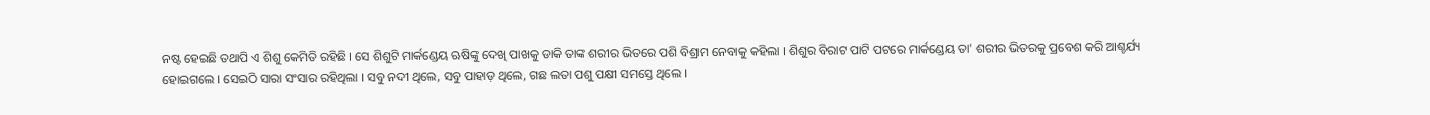ନଷ୍ଟ ହେଇଛି ତଥାପି ଏ ଶିଶୁ କେମିତି ରହିଛି । ସେ ଶିଶୁଟି ମାର୍କଣ୍ଡେୟ ଋଷିଙ୍କୁ ଦେଖି ପାଖକୁ ଡାକି ତାଙ୍କ ଶରୀର ଭିତରେ ପଶି ବିଶ୍ରାମ ନେବାକୁ କହିଲା । ଶିଶୁର ବିରାଟ ପାଟି ପଟରେ ମାର୍କଣ୍ଡେୟ ତା' ଶରୀର ଭିତରକୁ ପ୍ରବେଶ କରି ଆଶ୍ଚର୍ଯ୍ୟ ହୋଇଗଲେ । ସେଇଠି ସାରା ସଂସାର ରହିଥିଲା । ସବୁ ନଦୀ ଥିଲେ, ସବୁ ପାହାଡ଼ ଥିଲେ, ଗଛ ଲତା ପଶୁ ପକ୍ଷୀ ସମସ୍ତେ ଥିଲେ ।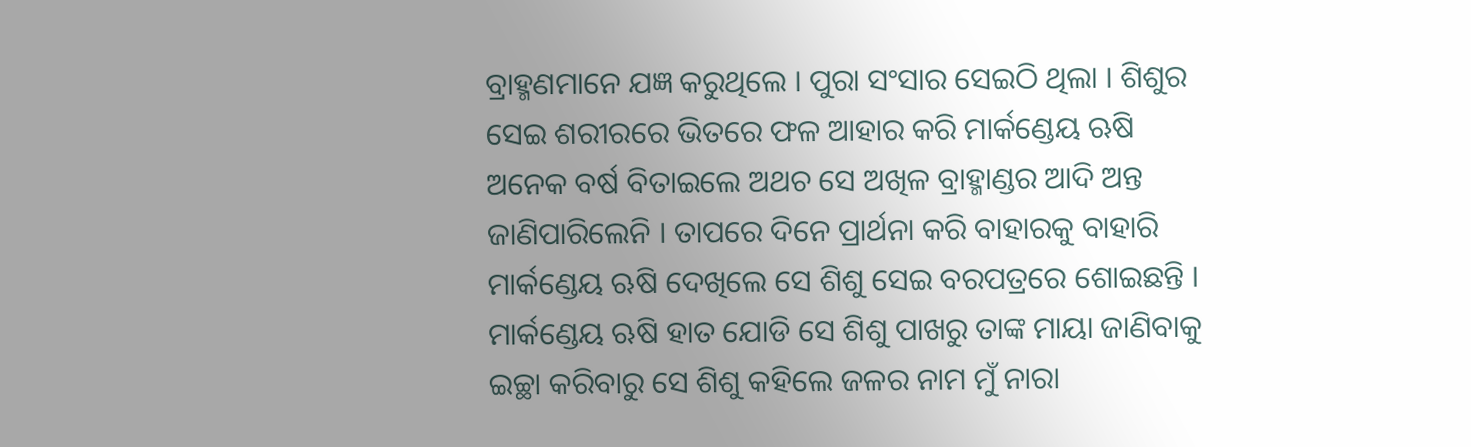ବ୍ରାହ୍ମଣମାନେ ଯଜ୍ଞ କରୁଥିଲେ । ପୁରା ସଂସାର ସେଇଠି ଥିଲା । ଶିଶୁର ସେଇ ଶରୀରରେ ଭିତରେ ଫଳ ଆହାର କରି ମାର୍କଣ୍ଡେୟ ଋଷି ଅନେକ ବର୍ଷ ବିତାଇଲେ ଅଥଚ ସେ ଅଖିଳ ବ୍ରାହ୍ମାଣ୍ଡର ଆଦି ଅନ୍ତ ଜାଣିପାରିଲେନି । ତାପରେ ଦିନେ ପ୍ରାର୍ଥନା କରି ବାହାରକୁ ବାହାରି ମାର୍କଣ୍ଡେୟ ଋଷି ଦେଖିଲେ ସେ ଶିଶୁ ସେଇ ବରପତ୍ରରେ ଶୋଇଛନ୍ତି ।
ମାର୍କଣ୍ଡେୟ ଋଷି ହାତ ଯୋଡି ସେ ଶିଶୁ ପାଖରୁ ତାଙ୍କ ମାୟା ଜାଣିବାକୁ ଇଚ୍ଛା କରିବାରୁ ସେ ଶିଶୁ କହିଲେ ଜଳର ନାମ ମୁଁ ନାରା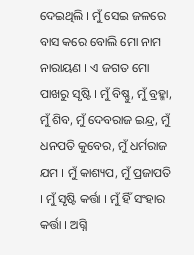ଦେଇଥିଲି । ମୁଁ ସେଇ ଜଳରେ ବାସ କରେ ବୋଲି ମୋ ନାମ ନାରାୟଣ । ଏ ଜଗତ ମୋ ପାଖରୁ ସୃଷ୍ଟି । ମୁଁ ବିଷ୍ଣୁ, ମୁଁ ବ୍ରହ୍ମା, ମୁଁ ଶିବ, ମୁଁ ଦେବରାଜ ଇନ୍ଦ୍ର, ମୁଁ ଧନପତି କୁବେର, ମୁଁ ଧର୍ମରାଜ ଯମ । ମୁଁ କାଶ୍ୟପ, ମୁଁ ପ୍ରଜାପତି । ମୁଁ ସୃଷ୍ଟି କର୍ତ୍ତା । ମୁଁ ହିଁ ସଂହାର କର୍ତ୍ତା । ଅଗ୍ନି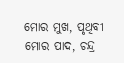ମୋର ମୁଖ, ପୃଥିବୀ ମୋର ପାଦ, ଚନ୍ଦ୍ର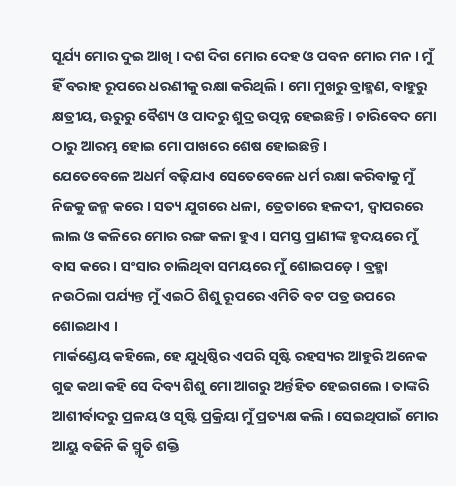ସୂର୍ଯ୍ୟ ମୋର ଦୁଇ ଆଖି । ଦଶ ଦିଗ ମୋର ଦେହ ଓ ପବନ ମୋର ମନ । ମୁଁ ହିଁ ବରାହ ରୂପରେ ଧରଣୀକୁ ରକ୍ଷା କରିଥିଲି । ମୋ ମୁଖରୁ ବ୍ରାହ୍ମଣ, ବାହୁରୁ କ୍ଷତ୍ରୀୟ, ଊରୁରୁ ବୈଶ୍ୟ ଓ ପାଦରୁ ଶୁଦ୍ର ଉତ୍ପନ୍ନ ହେଇଛନ୍ତି । ଚାରିବେଦ ମୋ ଠାରୁ ଆରମ୍ଭ ହୋଇ ମୋ ପାଖରେ ଶେଷ ହୋଇଛନ୍ତି ।
ଯେତେବେଳେ ଅଧର୍ମ ବଢ଼ିଯାଏ ସେତେବେଳେ ଧର୍ମ ରକ୍ଷା କରିବାକୁ ମୁଁ ନିଜକୁ ଜନ୍ମ କରେ । ସତ୍ୟ ଯୁଗରେ ଧଳା, ତ୍ରେତାରେ ହଳଦୀ, ଦ୍ୱାପରରେ ଲାଲ ଓ କଳିରେ ମୋର ରଙ୍ଗ କଳା ହୁଏ । ସମସ୍ତ ପ୍ରାଣୀଙ୍କ ହୃଦୟରେ ମୁଁ ବାସ କରେ । ସଂସାର ଚାଲିଥିବା ସମୟରେ ମୁଁ ଶୋଇପଡ଼େ । ବ୍ରହ୍ମା ନଉଠିଲା ପର୍ଯ୍ୟନ୍ତ ମୁଁ ଏଇଠି ଶିଶୁ ରୂପରେ ଏମିତି ବଟ ପତ୍ର ଉପରେ ଶୋଇଥାଏ ।
ମାର୍କଣ୍ଡେୟ କହିଲେ, ହେ ଯୁଧିଷ୍ଠିର ଏପରି ସୃଷ୍ଟି ରହସ୍ୟର ଆହୁରି ଅନେକ ଗୁଢ କଥା କହି ସେ ଦିବ୍ୟ ଶିଶୁ ମୋ ଆଗରୁ ଅର୍ନ୍ତହିତ ହେଇଗଲେ । ତାଙ୍କରି ଆଶୀର୍ବାଦରୁ ପ୍ରଳୟ ଓ ସୃଷ୍ଟି ପ୍ରକ୍ରିୟା ମୁଁ ପ୍ରତ୍ୟକ୍ଷ କଲି । ସେଇଥିପାଇଁ ମୋର ଆୟୁ ବଢିନି କି ସ୍ମୃତି ଶକ୍ତି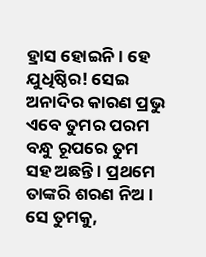ହ୍ରାସ ହୋଇନି। ହେ ଯୁଧିଷ୍ଠିର! ସେଇ ଅନାଦିର କାରଣ ପ୍ରଭୁ ଏବେ ତୁମର ପରମ ବନ୍ଧୁ ରୂପରେ ତୁମ ସହ ଅଛନ୍ତି । ପ୍ରଥମେ ତାଙ୍କରି ଶରଣ ନିଅ । ସେ ତୁମକୁ,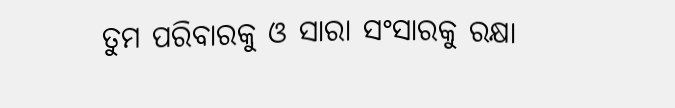ତୁମ ପରିବାରକୁ ଓ ସାରା ସଂସାରକୁ ରକ୍ଷା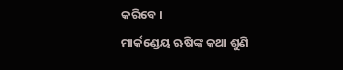କରିବେ ।
ମାର୍କଣ୍ଡେୟ ଋଷିଙ୍କ କଥା ଶୁଣି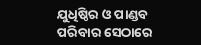ଯୁଧିଷ୍ଠିର ଓ ପାଣ୍ଡବ ପରିବାର ସେଠାରେ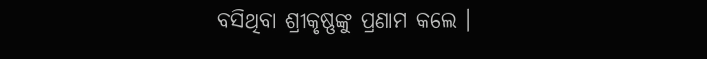ବସିଥିବା ଶ୍ରୀକୃଷ୍ଣଙ୍କୁ ପ୍ରଣାମ କଲେ ।